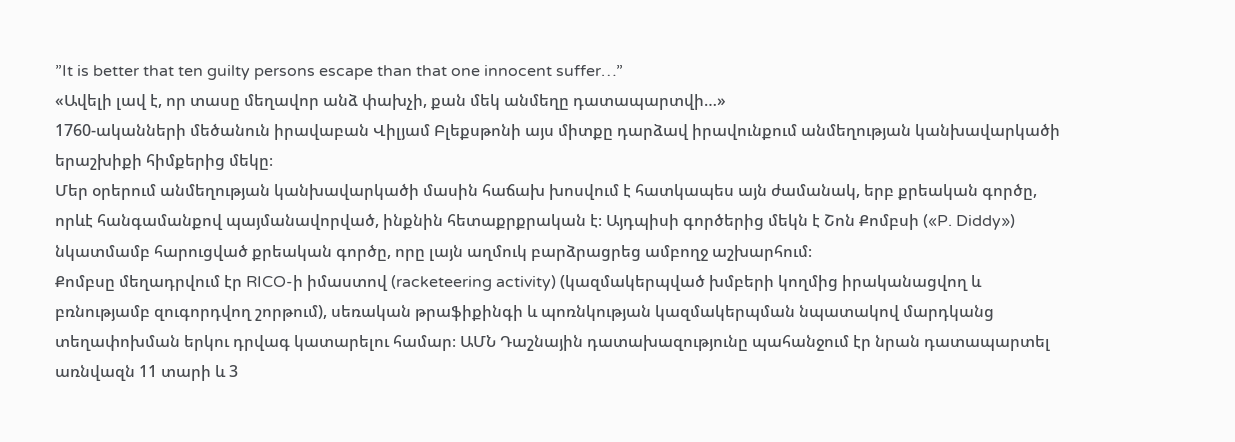”It is better that ten guilty persons escape than that one innocent suffer…”
«Ավելի լավ է, որ տասը մեղավոր անձ փախչի, քան մեկ անմեղը դատապարտվի…»
1760-ականների մեծանուն իրավաբան Վիլյամ Բլեքսթոնի այս միտքը դարձավ իրավունքում անմեղության կանխավարկածի երաշխիքի հիմքերից մեկը։
Մեր օրերում անմեղության կանխավարկածի մասին հաճախ խոսվում է հատկապես այն ժամանակ, երբ քրեական գործը, որևէ հանգամանքով պայմանավորված, ինքնին հետաքրքրական է։ Այդպիսի գործերից մեկն է Շոն Քոմբսի («P. Diddy») նկատմամբ հարուցված քրեական գործը, որը լայն աղմուկ բարձրացրեց ամբողջ աշխարհում։
Քոմբսը մեղադրվում էր RICO-ի իմաստով (racketeering activity) (կազմակերպված խմբերի կողմից իրականացվող և բռնությամբ զուգորդվող շորթում), սեռական թրաֆիքինգի և պոռնկության կազմակերպման նպատակով մարդկանց տեղափոխման երկու դրվագ կատարելու համար։ ԱՄՆ Դաշնային դատախազությունը պահանջում էր նրան դատապարտել առնվազն 11 տարի և 3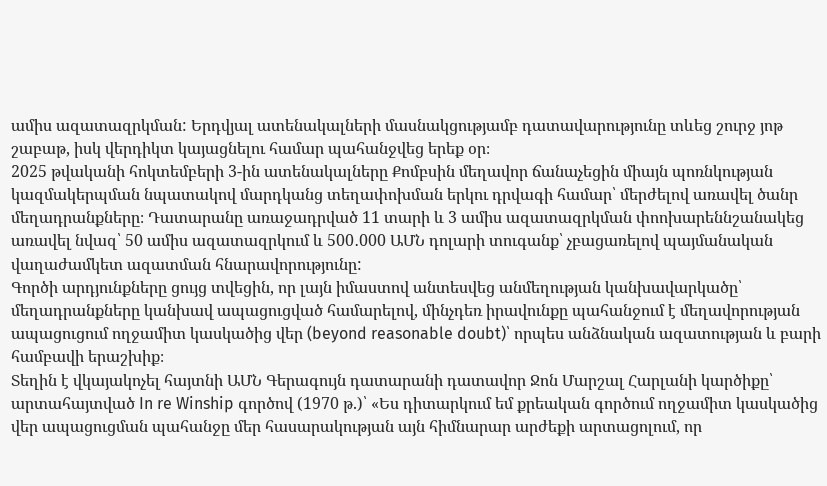ամիս ազատազրկման: Երդվյալ ատենակալների մասնակցությամբ դատավարությունը տևեց շուրջ յոթ շաբաթ, իսկ վերդիկտ կայացնելու համար պահանջվեց երեք օր։
2025 թվականի հոկտեմբերի 3-ին ատենակալները Քոմբսին մեղավոր ճանաչեցին միայն պոռնկության կազմակերպման նպատակով մարդկանց տեղափոխման երկու դրվագի համար՝ մերժելով առավել ծանր մեղադրանքները։ Դատարանը առաջադրված 11 տարի և 3 ամիս ազատազրկման փոոխարեննշանակեց առավել նվազ՝ 50 ամիս ազատազրկում և 500․000 ԱՄՆ դոլարի տուգանք՝ չբացառելով պայմանական վաղաժամկետ ազատման հնարավորությունը:
Գործի արդյունքները ցույց տվեցին, որ լայն իմաստով անտեսվեց անմեղության կանխավարկածը՝ մեղադրանքները կանխավ ապացուցված համարելով, մինչդեռ իրավունքը պահանջում է մեղավորության ապացուցում ողջամիտ կասկածից վեր (beyond reasonable doubt)՝ որպես անձնական ազատության և բարի համբավի երաշխիք։
Տեղին է վկայակոչել հայտնի ԱՄՆ Գերագույն դատարանի դատավոր Ջոն Մարշալ Հարլանի կարծիքը՝ արտահայտված In re Winship գործով (1970 թ.)՝ «Ես դիտարկում եմ քրեական գործում ողջամիտ կասկածից վեր ապացուցման պահանջը մեր հասարակության այն հիմնարար արժեքի արտացոլում, որ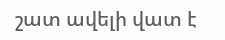շատ ավելի վատ է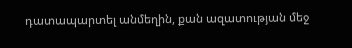դատապարտել անմեղին, քան ազատության մեջ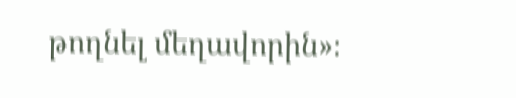թողնել մեղավորին»։